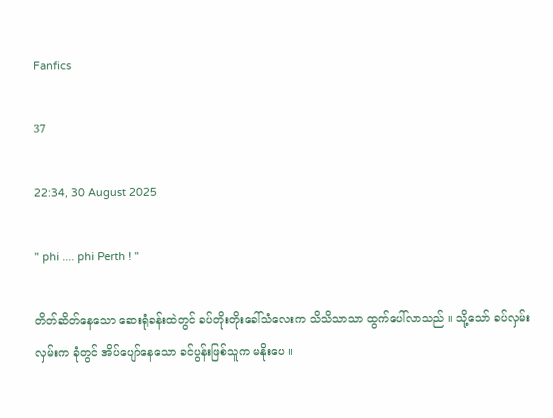Fanfics

37

22:34, 30 August 2025

" phi .... phi Perth ! "

တိတ်ဆိတ်နေသော ဆေးရုံခန်းထဲတွင် ခပ်တိုးတိုးခေါ်သံလေးက သိသိသာသာ ထွက်ပေါ်လာသည် ။ သို့သော် ခပ်လှမ်းလှမ်းက ခုံတွင် အိပ်ပျော်နေသော ခင်ပွန်းဖြစ်သူက မနိုးပေ ။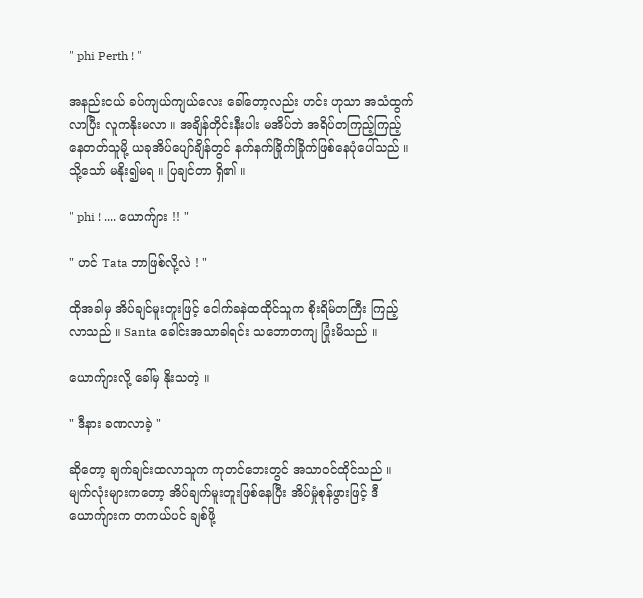" phi Perth ! "

အနည်းငယ် ခပ်ကျယ်ကျယ်လေး ခေါ်တော့လည်း ဟင်း ဟုသာ အသံထွက်လာပြီး လူကနိုးမလာ ။ အချိန်တိုင်းနီးပါး မအိပ်ဘဲ အရိပ်တကြည့်ကြည့်နေတတ်သူမို့ ယခုအိပ်ပျော်ချိန်တွင် နက်နက်ခြိုက်ခြိုက်ဖြစ်နေပုံပေါ်သည် ။ သို့သော် မနိုး၍မရ ။ ပြချင်တာ ရှိ၏ ။

" phi ! .... ယောက်ျား !! "

" ဟင် Tata ဘာဖြစ်လို့လဲ ! "

ထိုအခါမှ အိပ်ချင်မူးတူးဖြင့် ငေါက်ခနဲထထိုင်သူက စိုးရိမ်တကြီး ကြည့်လာသည် ။ Santa ခေါင်းအသာခါရင်း သဘောတကျ ပြုံးမိသည် ။

ယောက်ျားလို့ ခေါ်မှ နိုးသတဲ့ ။

" ဒီနား ခဏလာခဲ့ "

ဆိုတော့ ချက်ချင်းထလာသူက ကုတင်ဘေးတွင် အသာဝင်ထိုင်သည် ။ မျက်လုံးများကတော့ အိပ်ချက်မူးတူးဖြစ်နေပြီး အိပ်မှုံစုန်ဖွားဖြင့် ဒီယောက်ျားက တကယ်ပင် ချစ်ဖို့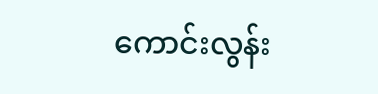ကောင်းလွန်း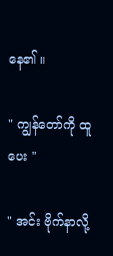နေ၏ ။

" ကျွန်တော်ကို ထူပေး "

" အင်း ဗိုက်နာလို့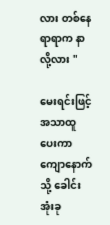လား တစ်နေရာရာက နာလို့လား "

မေးရင်းဖြင့် အသာထူပေးကာ ကျောနောက်သို့ ခေါင်းအုံးခု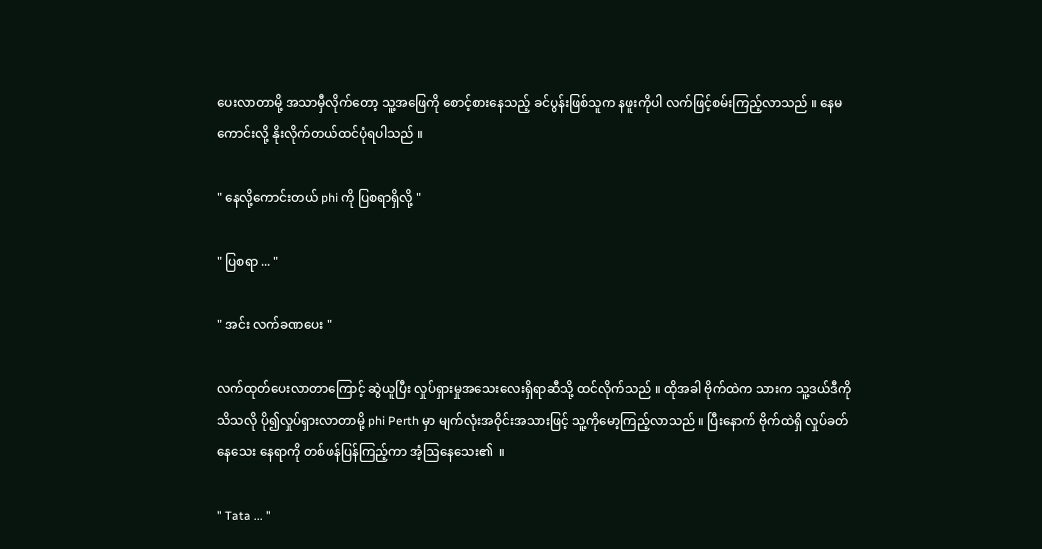ပေးလာတာမို့ အသာမှီလိုက်တော့ သူ့အဖြေကို စောင့်စားနေသည့် ခင်ပွန်းဖြစ်သူက နဖူးကိုပါ လက်ဖြင့်စမ်းကြည့်လာသည် ။ နေမကောင်းလို့ နိုးလိုက်တယ်ထင်ပုံရပါသည် ။

" နေလို့ကောင်းတယ် phi ကို ပြစရာရှိလို့ "

" ပြစရာ ... "

" အင်း လက်ခဏပေး "

လက်ထုတ်ပေးလာတာကြောင့် ဆွဲယူပြီး လှုပ်ရှားမှုအသေးလေးရှိရာဆီသို့ ထင်လိုက်သည် ။ ထိုအခါ ဗိုက်ထဲက သားက သူ့ဒယ်ဒီကို သိသလို ပို၍လှုပ်ရှားလာတာမို့ phi Perth မှာ မျက်လုံးအဝိုင်းအသားဖြင့် သူ့ကိုမော့ကြည့်လာသည် ။ ပြီးနောက် ဗိုက်ထဲရှိ လှုပ်ခတ်နေသေး နေရာကို တစ်ဖန်ပြန်ကြည့်ကာ အံ့ဩနေသေး၏  ။

" Tata ... "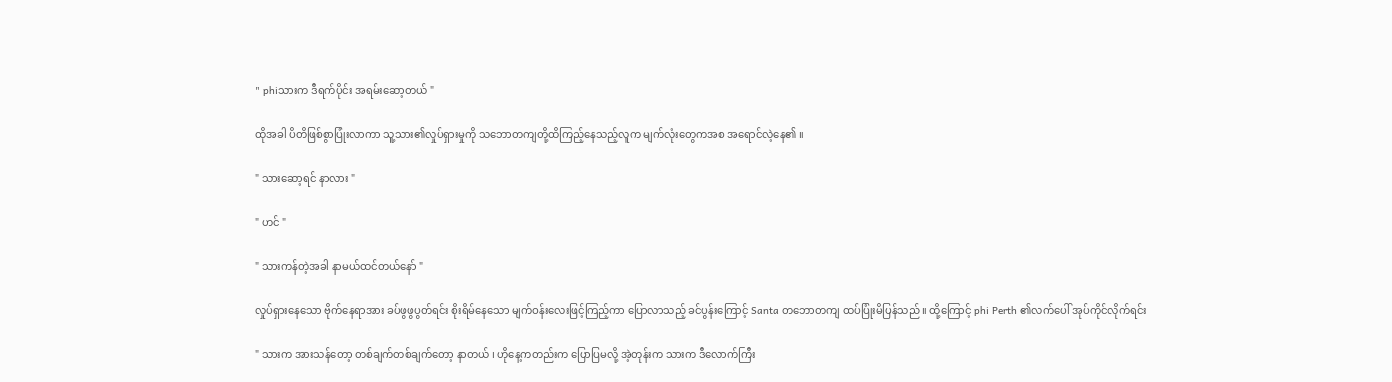" phiသားက ဒီရက်ပိုင်း အရမ်းဆော့တယ် "

ထိုအခါ ပိတိဖြစ်စွာပြုံးလာကာ သူ့သား၏လှုပ်ရှားမှုကို သဘောတကျတို့ထိကြည့်နေသည့်လူက မျက်လုံးတွေကအစ အရောင်လဲ့နေ၏ ။

" သားဆော့ရင် နာလား "

" ဟင် "

" သားကန်တဲ့အခါ နာမယ်ထင်တယ်နော် "

လှုပ်ရှားနေသော ဗိုက်နေရာအား ခပ်ဖွဖွပွတ်ရင်း စိုးရိမ်နေသော မျက်ဝန်းလေးဖြင့်ကြည့်ကာ ပြောလာသည့် ခင်ပွန်းကြောင့် Santa တဘောတကျ ထပ်ပြုံးမိပြန်သည် ။ ထို့ကြောင့် phi Perth ၏လက်ပေါ် အုပ်ကိုင်လိုက်ရင်း

" သားက အားသန်တော့ တစ်ချက်တစ်ချက်တော့ နာတယ် ၊ ဟိုနေ့ကတည်းက ပြောပြမလို့ အဲ့တုန်းက သားက ဒီလောက်ကြီး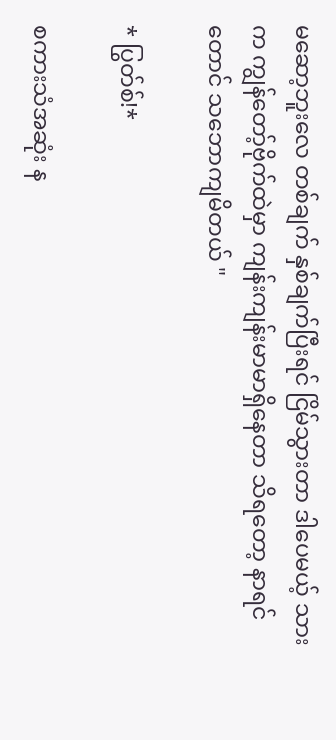မဆော့ဘူးလေ တစ်ချက် နှစ်ချက်ပြီးရင် ငြိမ်သွားတာ ဒါပေမယ့် သားက ကျွန်တော့်ဗိုက်ထဲမှာ ကျန်းကျန်းမာမာရှိနေတာ သိရတော့ နာရင်တောင် သဘောကျမိတယ် "

* ပြွတ်စ်!*

စကားသံအဆုံး န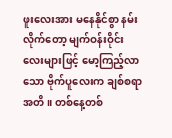ဖူးလေးအား မနေနိုင်စွာ နမ်းလိုက်တော့ မျက်ဝန်းဝိုင်းလေးများဖြင့် မော့ကြည့်လာသော ဗိုက်ပူလေးက ချစ်စရာအတိ ။ တစ်နေ့တစ်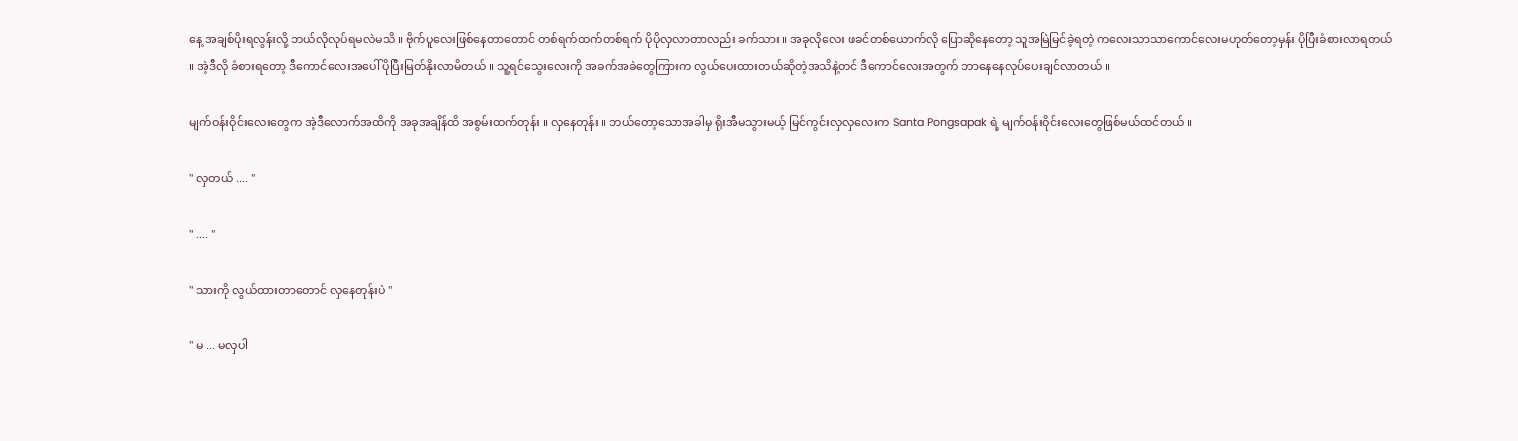နေ့ အချစ်ပိုးရလွန်းလို့ ဘယ်လိုလုပ်ရမလဲမသိ ။ ဗိုက်ပူလေးဖြစ်နေတာတောင် တစ်ရက်ထက်တစ်ရက် ပိုပိုလှလာတာလည်း ခက်သား ။ အခုလိုလေး ဖခင်တစ်ယောက်လို ပြောဆိုနေတော့ သူအမြဲမြင်ခဲ့ရတဲ့ ကလေးသာသာကောင်လေးမဟုတ်တော့မှန်း ပိုပြီးခံစားလာရတယ် ။ အဲ့ဒီလို ခံစားရတော့ ဒီကောင်လေးအပေါ် ပိုပြီးမြတ်နိုးလာမိတယ် ။ သူ့ရင်သွေးလေးကို အခက်အခဲတွေကြားက လွယ်ပေးထားတယ်ဆိုတဲ့အသိနဲ့တင် ဒီကောင်လေးအတွက် ဘာနေနေလုပ်ပေးချင်လာတယ် ။

မျက်ဝန်းဝိုင်းလေးတွေက အဲ့ဒီလောက်အထိကို အခုအချိန်ထိ အစွမ်းထက်တုန်း ။ လှနေတုန်း ။ ဘယ်တော့သောအခါမှ ရိုးအီမသွားမယ့် မြင်ကွင်းလှလှလေးက Santa Pongsapak ရဲ့ မျက်ဝန်းဝိုင်းလေးတွေဖြစ်မယ်ထင်တယ် ။

" လှတယ် .... "

" .... "

" သားကို လွယ်ထားတာတောင် လှနေတုန်းပဲ "

" မ ... မလှပါ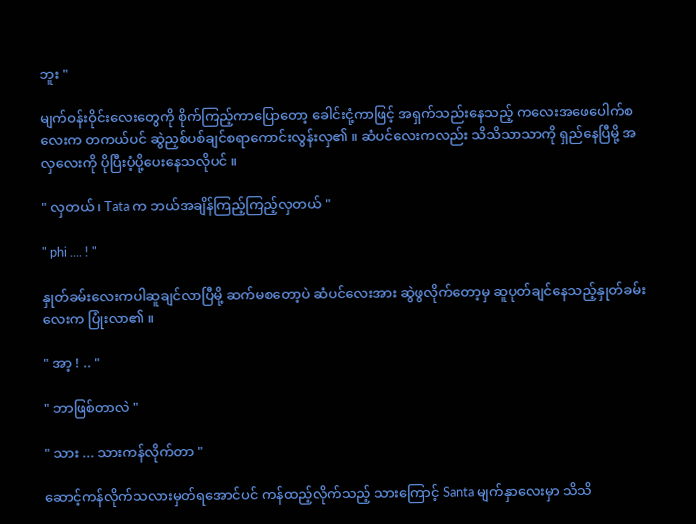ဘူး "

မျက်ဝန်းဝိုင်းလေးတွေကို စိုက်ကြည့်ကာပြောတော့ ခေါင်းငုံ့ကာဖြင့် အရှက်သည်းနေသည့် ကလေးအဖေပေါက်စလေးက တကယ်ပင် ဆွဲညှစ်ပစ်ချင်စရာကောင်းလွန်းလှ၏ ။ ဆံပင်လေးကလည်း သိသိသာသာကို ရှည်နေပြီမို့ အလှလေးကို ပိုပြီးပံ့ပို့ပေးနေသလိုပင် ။

" လှတယ် ၊ Tata က ဘယ်အချိန်ကြည့်ကြည့်လှတယ် "

" phi .... ! "

နှုတ်ခမ်းလေးကပါဆူချင်လာပြီမို့ ဆက်မစတော့ပဲ ဆံပင်လေးအား ဆွဲဖွလိုက်တော့မှ ဆူပုတ်ချင်နေသည့်နှုတ်ခမ်းလေးက ပြုံးလာ၏ ။

" အာ့ ! .. "

" ဘာဖြစ်တာလဲ "

" သား ... သားကန်လိုက်တာ "

ဆောင့်ကန်လိုက်သလားမှတ်ရအောင်ပင် ကန်ထည့်လိုက်သည့် သားကြောင့် Santa မျက်နှာလေးမှာ သိသိ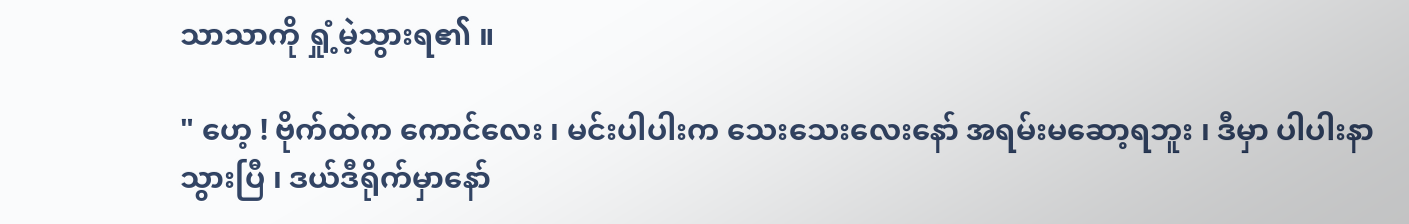သာသာကို ရှုံ့မဲ့သွားရ၏ ။

" ဟေ့ ! ဗိုက်ထဲက ကောင်လေး ၊ မင်းပါပါးက သေးသေးလေးနော် အရမ်းမဆော့ရဘူး ၊ ဒီမှာ ပါပါးနာသွားပြီ ၊ ဒယ်ဒီရိုက်မှာနော်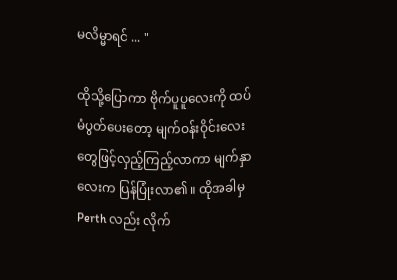မလိမ္မာရင် ... "

ထိုသို့ပြောကာ ဗိုက်ပူပူလေးကို ထပ်မံပွတ်ပေးတော့ မျက်ဝန်းဝိုင်းလေးတွေဖြင့်လှည့်ကြည့်လာကာ မျက်နှာလေးက ပြန်ပြုံးလာ၏ ။ ထိုအခါမှ Perth လည်း လိုက်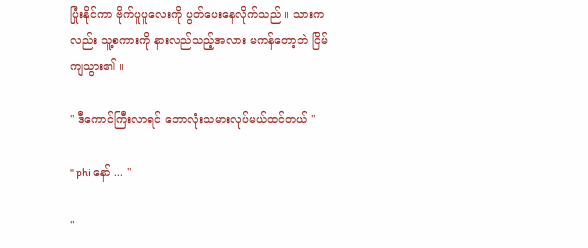ပြုံးနိုင်ကာ ဗိုက်ပူပူလေးကို ပွတ်ပေးနေလိုက်သည် ။ သားကလည်း သူ့စကားကို နားလည်သည့်အလား မကန်တော့ဘဲ ငြိမ်ကျသွား၏ ။

" ဒီကောင်ကြီးလာရင် ဘောလုံးသမားလုပ်မယ်ထင်တယ် "

" phi နော် ... "

"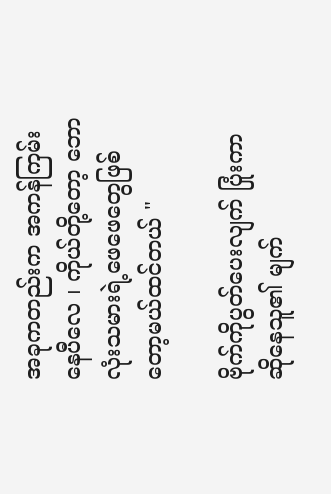အခုကတည်းက အကန်ကြမ်းနေပီလေ ၊ ကိုယ်တို့တော့ ဘောလုံးသမားရဲ့ဖေဖေတွေဖြစ်တော့မယ်ထင်တယ် "

ဗိုက်ကိုပွတ်ပေးလျက် ပြုံးကာဆိုနေသူ၏ မျက်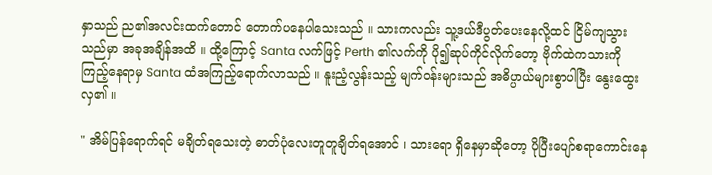နှာသည် ည၏အလင်းထက်တောင် တောက်ပနေပါသေးသည် ။ သားကလည်း သူ့ဒယ်ဒီပွတ်ပေးနေလို့ထင် ငြိမ်ကျသွားသည်မှာ အခုအချိန်အထိ ။ ထို့ကြောင့် Santa လက်ဖြင့် Perth ၏လက်ကို ပို၍ဆုပ်ကိုင်လိုက်တော့ ဗိုက်ထဲကသားကို ကြည့်နေရာမှ Santa ထံအကြည့်ရောက်လာသည် ။ နူးညံ့လွန်းသည့် မျက်ဝန်းများသည် အဓိပ္ပာယ်များစွာပါပြီး နွေးထွေးလှ၏ ။

" အိမ်ပြန်ရောက်ရင် မချိတ်ရသေးတဲ့ ဓာတ်ပုံလေးတူတူချိတ်ရအောင် ၊ သားရော ရှိနေမှာဆိုတော့ ပိုပြီးပျော်စရာကောင်းနေ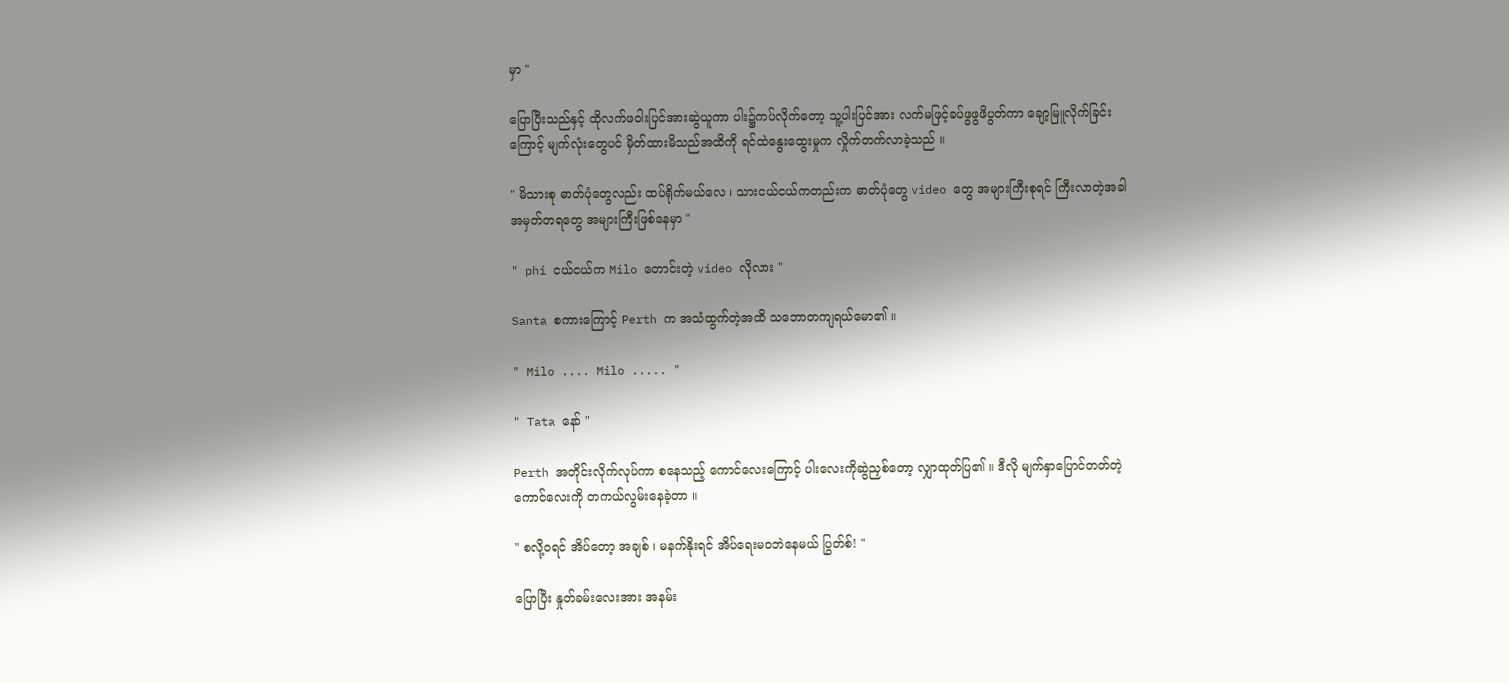မှာ "

ပြောပြီးသည်နှင့် ထိုလက်ဖဝါးပြင်အားဆွဲယူကာ ပါး၌ကပ်လိုက်တော့ သူ့ပါးပြင်အား လက်မဖြင့်ခပ်ဖွဖွဖိပွတ်ကာ ချော့မြူလိုက်ခြင်းကြောင့် မျက်လုံးတွေပင် မှိတ်ထားမိသည်အထိကို ရင်ထဲနွေးထွေးမှုက လှိုက်တက်လာခဲ့သည် ။

" မိသားစု ဓာတ်ပုံတွေလည်း ထပ်ရိုက်မယ်လေ ၊ သားငယ်ငယ်ကတည်းက ဓာတ်ပုံတွေ video တွေ အများကြီးစုရင် ကြီးလာတဲ့အခါ အမှတ်တရတွေ အများကြီးဖြစ်နေမှာ "

" phi ငယ်ငယ်က Milo တောင်းတဲ့ video လိုလား "

Santa စကားကြောင့် Perth က အသံထွက်တဲ့အထိ သဘောတကျရယ်မော၏ ။

" Milo .... Milo ..... "

" Tata နော် "

Perth အတိုင်းလိုက်လုပ်ကာ စနေသည့် ကောင်လေးကြောင့် ပါးလေးကိုဆွဲညှစ်တော့ လျှာထုတ်ပြ၏ ။ ဒီလို မျက်နှာပြောင်တတ်တဲ့ကောင်လေးကို တကယ်လွမ်းနေခဲ့တာ ။

" စလို့ဝရင် အိပ်တော့ အချစ် ၊ မနက်နိုးရင် အိပ်ရေးမဝဘဲနေမယ် ပြွတ်စ်! "

ပြောပြီး နှုတ်ခမ်းလေးအား အနမ်း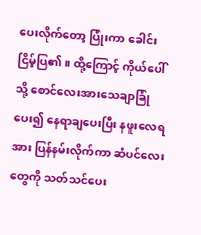ပေးလိုက်တော့ ပြုံးကာ ခေါင်းငြိမ့်ပြ၏ ။ ထို့ကြောင့် ကိုယ်ပေါ်သို့ စောင်လေးအားသေချာခြုံပေး၍ နေရာချပေးပြီး နဖူးလေရအား ပြန်နမ်းလိုက်ကာ ဆံပင်လေးတွေကို သတ်သင်ပေး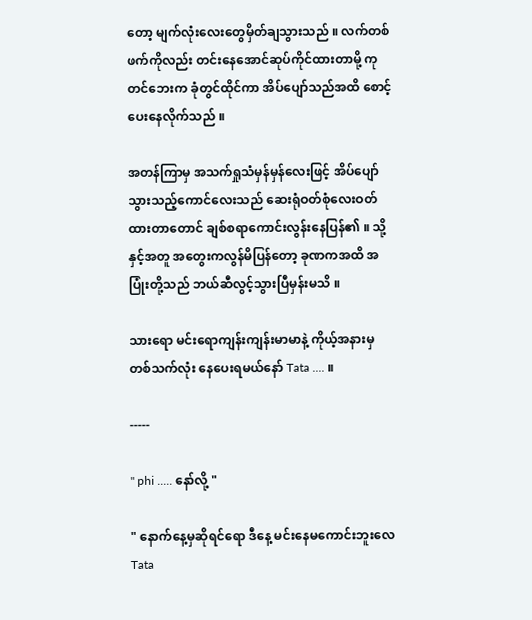တော့ မျက်လုံးလေးတွေမှိတ်ချသွားသည် ။ လက်တစ်ဖက်ကိုလည်း တင်းနေအောင်ဆုပ်ကိုင်ထားတာမို့ ကုတင်ဘေးက ခုံတွင်ထိုင်ကာ အိပ်ပျော်သည်အထိ စောင့်ပေးနေလိုက်သည် ။

အတန်ကြာမှ အသက်ရှုသံမှန်မှန်လေးဖြင့် အိပ်ပျော်သွားသည့်ကောင်လေးသည် ဆေးရုံဝတ်စုံလေးဝတ်ထားတာတောင် ချစ်စရာကောင်းလွန်းနေပြန်၏ ။ သို့နှင့်အတူ အတွေးကလွန်မိပြန်တော့ ခုဏကအထိ အပြုံးတို့သည် ဘယ်ဆီလွင့်သွားပြီမှန်းမသိ ။

သားရော မင်းရောကျန်းကျန်းမာမာနဲ့ ကိုယ့်အနားမှတစ်သက်လုံး နေပေးရမယ်နော် Tata .... ။

-----

" phi ..... နော်လို့ "

" နောက်နေ့မှဆိုရင်ရော ဒီနေ့ မင်းနေမကောင်းဘူးလေ Tata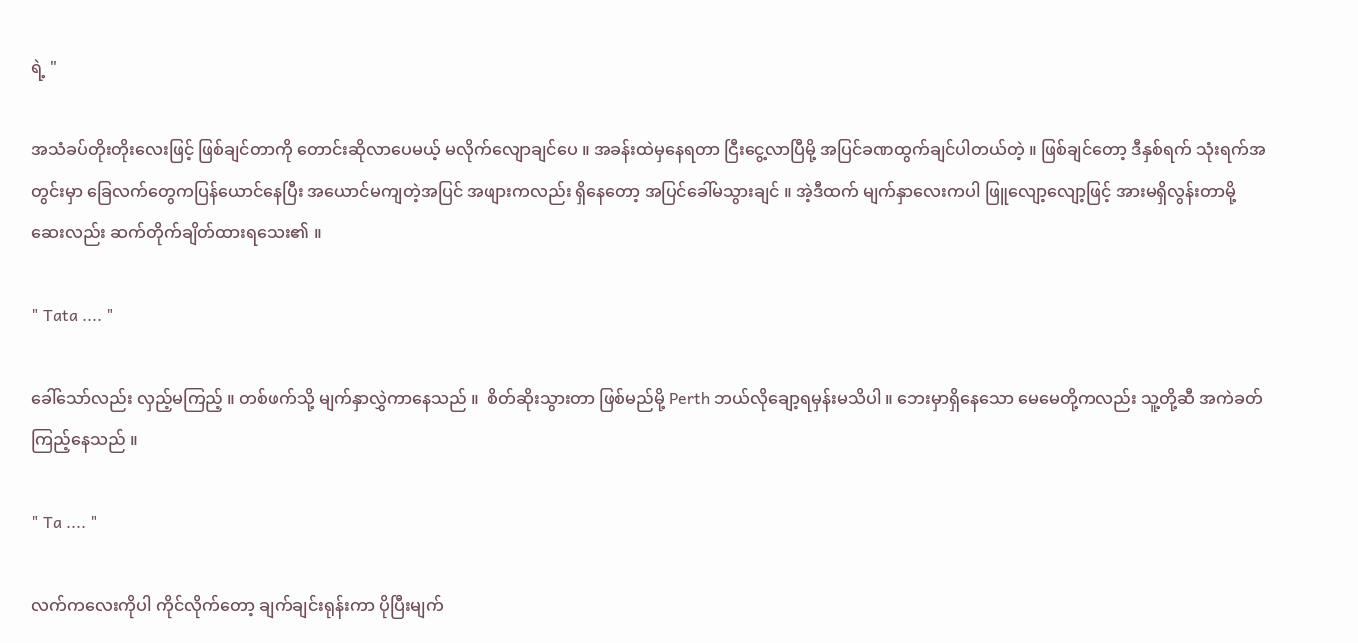ရဲ့ "

အသံခပ်တိုးတိုးလေးဖြင့် ဖြစ်ချင်တာကို တောင်းဆိုလာပေမယ့် မလိုက်လျောချင်ပေ ။ အခန်းထဲမှနေရတာ ငြီးငွေ့လာပြီမို့ အပြင်ခဏထွက်ချင်ပါတယ်တဲ့ ။ ဖြစ်ချင်တော့ ဒီနှစ်ရက် သုံးရက်အတွင်းမှာ ခြေလက်တွေကပြန်ယောင်နေပြီး အယောင်မကျတဲ့အပြင် အဖျားကလည်း ရှိနေတော့ အပြင်ခေါ်မသွားချင် ။ အဲ့ဒီထက် မျက်နှာလေးကပါ ဖြူလျော့လျော့ဖြင့် အားမရှိလွန်းတာမို့ ဆေးလည်း ဆက်တိုက်ချိတ်ထားရသေး၏ ။

" Tata .... "

ခေါ်သော်လည်း လှည့်မကြည့် ။ တစ်ဖက်သို့ မျက်နှာလွှဲကာနေသည် ။  စိတ်ဆိုးသွားတာ ဖြစ်မည်မို့ Perth ဘယ်လိုချော့ရမှန်းမသိပါ ။ ဘေးမှာရှိနေသော မေမေတို့ကလည်း သူ့တို့ဆီ အကဲခတ်ကြည့်နေသည် ။

" Ta .... "

လက်ကလေးကိုပါ ကိုင်လိုက်တော့ ချက်ချင်းရုန်းကာ ပိုပြီးမျက်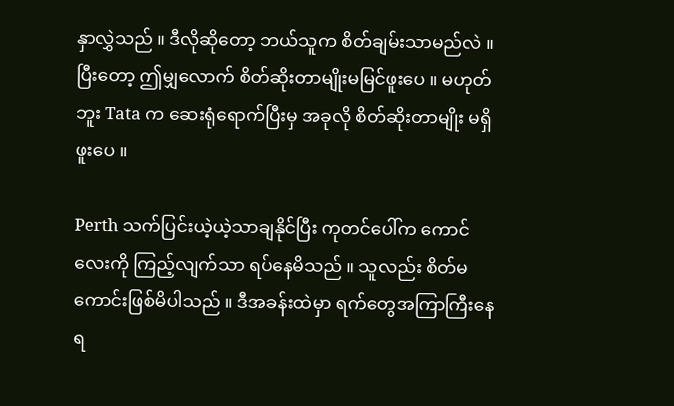နှာလွှဲသည် ။ ဒီလိုဆိုတော့ ဘယ်သူက စိတ်ချမ်းသာမည်လဲ ။ ပြီးတော့ ဤမျှလောက် စိတ်ဆိုးတာမျိုးမမြင်ဖူးပေ ။ မဟုတ်ဘူး Tata က ဆေးရုံရောက်ပြီးမှ အခုလို စိတ်ဆိုးတာမျိုး မရှိဖူးပေ ။

Perth သက်ပြင်းယဲ့ယဲ့သာချနိုင်ပြီး ကုတင်ပေါ်က ကောင်လေးကို ကြည့်လျက်သာ ရပ်နေမိသည် ။ သူလည်း စိတ်မကောင်းဖြစ်မိပါသည် ။ ဒီအခန်းထဲမှာ ရက်တွေအကြာကြီးနေရ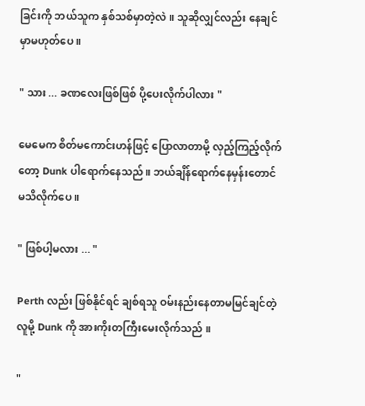ခြင်းကို ဘယ်သူက နှစ်သစ်မှာတဲ့လဲ ။ သူဆိုလျှင်လည်း နေချင်မှာမဟုတ်ပေ ။

" သား ... ခဏလေးဖြစ်ဖြစ် ပို့ပေးလိုက်ပါလား "

မေမေက စိတ်မကောင်းဟန်ဖြင့် ပြောလာတာမို့ လှည့်ကြည့်လိုက်တော့ Dunk ပါရောက်နေသည် ။ ဘယ်ချိန်ရောက်နေမှန်းတောင် မသိလိုက်ပေ ။

" ဖြစ်ပါ့မလား ... "

Perth လည်း ဖြစ်နိုင်ရင် ချစ်ရသူ ဝမ်းနည်းနေတာမမြင်ချင်တဲ့လူမို့ Dunk ကို အားကိုးတကြီးမေးလိုက်သည် ။

"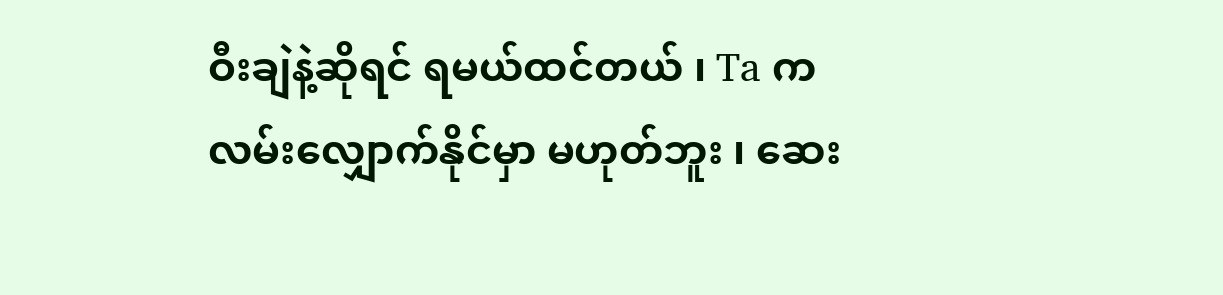ဝီးချဲနဲ့ဆိုရင် ရမယ်ထင်တယ် ၊ Ta က လမ်းလျှောက်နိုင်မှာ မဟုတ်ဘူး ၊ ဆေး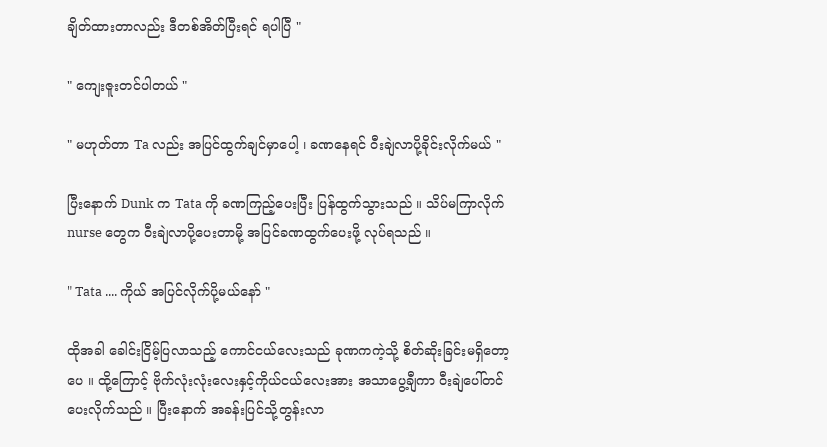ချိတ်ထားတာလည်း ဒီတစ်အိတ်ပြီးရင် ရပါပြီ "

" ကျေးဇူးတင်ပါတယ် "

" မဟုတ်တာ Ta လည်း အပြင်ထွက်ချင်မှာပေါ့ ၊ ခဏနေရင် ဝီးချဲလာပို့ခိုင်းလိုက်မယ် "

ပြီးနောက် Dunk က Tata ကို ခဏကြည့်ပေးပြီး ပြန်ထွက်သွားသည် ။ သိပ်မကြာလိုက် nurse တွေက ဝီးချဲလာပို့ပေးတာမို့ အပြင်ခဏထွက်ပေးဖို့ လုပ်ရသည် ။

" Tata .... ကိုယ် အပြင်လိုက်ပို့မယ်နော် "

ထိုအခါ ခေါင်းငြိမ့်ပြလာသည့် ကောင်ငယ်လေးသည် ခုဏကကဲ့သို့ စိတ်ဆိုးခြင်းမရှိတော့ပေ ။ ထို့ကြောင့် ဗိုက်လုံးလုံးလေးနှင့်ကိုယ်ငယ်လေးအား အသာပွေ့ချီကာ ဝီးချဲပေါ်တင်ပေးလိုက်သည် ။ ပြီးနောက် အခန်းပြင်သို့တွန်းလာ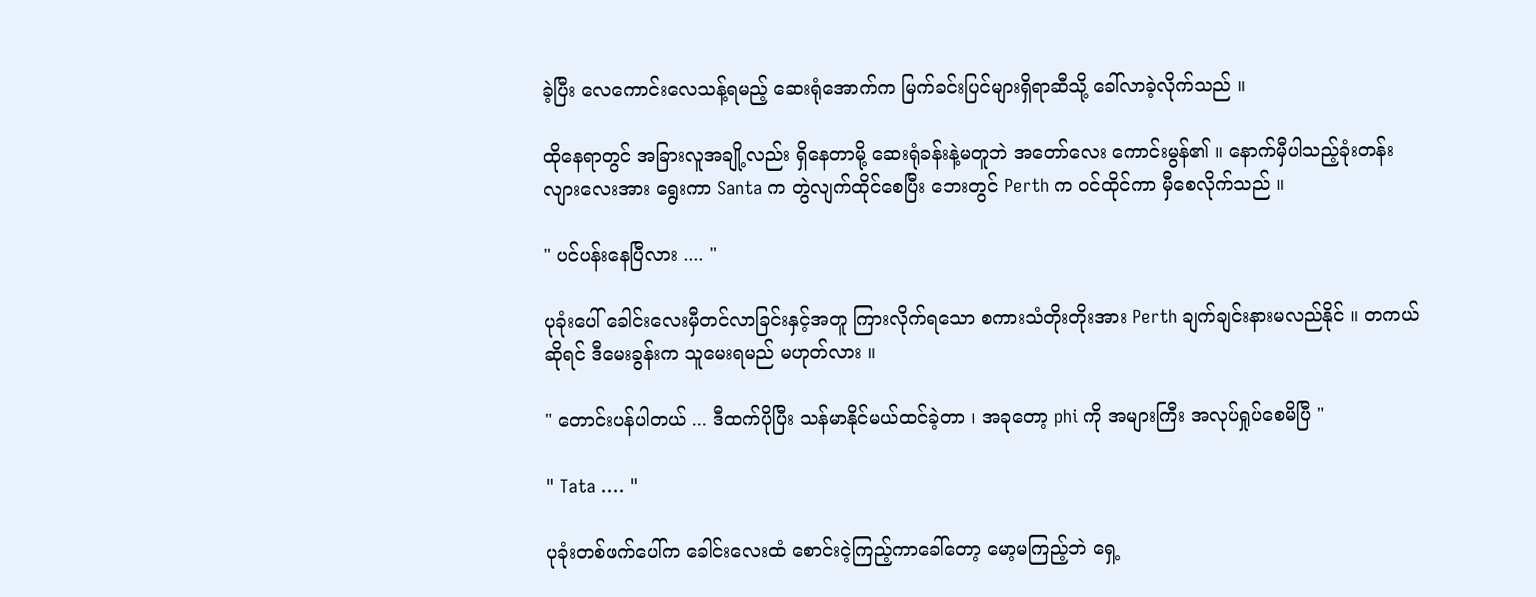ခဲ့ပြီး လေကောင်းလေသန့်ရမည့် ဆေးရုံအောက်က မြက်ခင်းပြင်များရှိရာဆီသို့ ခေါ်လာခဲ့လိုက်သည် ။

ထိုနေရာတွင် အခြားလူအချို့လည်း ရှိနေတာမို့ ဆေးရုံခန်းနဲ့မတူဘဲ အတော်လေး ကောင်းမွန်၏ ။ နောက်မှီပါသည့်ခုံးတန်းလျားလေးအား ရွေးကာ Santa က တွဲလျက်ထိုင်စေပြီး ဘေးတွင် Perth က ဝင်ထိုင်ကာ မှီစေလိုက်သည် ။

" ပင်ပန်းနေပြီလား .... "

ပုခုံးပေါ် ခေါင်းလေးမှီတင်လာခြင်းနှင့်အတူ ကြားလိုက်ရသော စကားသံတိုးတိုးအား Perth ချက်ချင်းနားမလည်နိုင် ။ တကယ်ဆိုရင် ဒီမေးခွန်းက သူမေးရမည် မဟုတ်လား ။

" တောင်းပန်ပါတယ် ... ဒီထက်ပိုပြီး သန်မာနိုင်မယ်ထင်ခဲ့တာ ၊ အခုတော့ phi ကို အများကြီး အလုပ်ရှုပ်စေမိပြီ "

" Tata .... "

ပုခုံးတစ်ဖက်ပေါ်က ခေါင်းလေးထံ စောင်းငဲ့ကြည့်ကာခေါ်တော့ မော့မကြည့်ဘဲ ရှေ့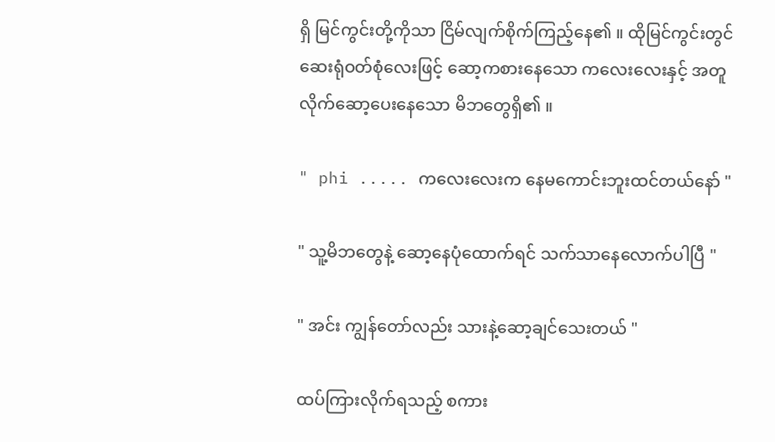ရှိ မြင်ကွင်းတို့ကိုသာ ငြိမ်လျက်စိုက်ကြည့်နေ၏ ။ ထိုမြင်ကွင်းတွင် ဆေးရုံဝတ်စုံလေးဖြင့် ဆော့ကစားနေသော ကလေးလေးနှင့် အတူလိုက်ဆော့ပေးနေသော မိဘတွေရှိ၏ ။

" phi ..... ကလေးလေးက နေမကောင်းဘူးထင်တယ်နော် "

" သူ့မိဘတွေနဲ့ ဆော့နေပုံထောက်ရင် သက်သာနေလောက်ပါပြီ "

" အင်း ကျွန်တော်လည်း သားနဲ့ဆော့ချင်သေးတယ် "

ထပ်ကြားလိုက်ရသည့် စကား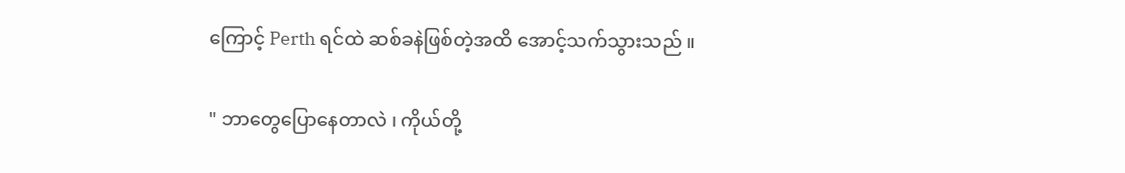ကြောင့် Perth ရင်ထဲ ဆစ်ခနဲဖြစ်တဲ့အထိ အောင့်သက်သွားသည် ။

" ဘာတွေပြောနေတာလဲ ၊ ကိုယ်တို့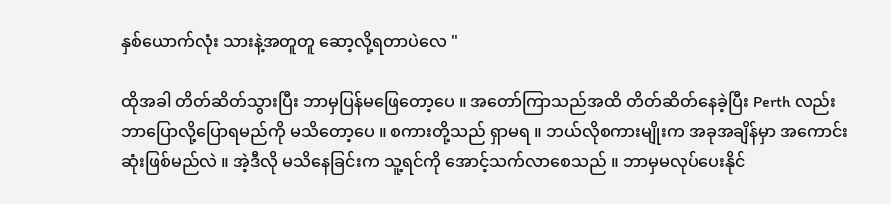နှစ်ယောက်လုံး သားနဲ့အတူတူ ဆော့လို့ရတာပဲလေ "

ထိုအခါ တိတ်ဆိတ်သွားပြီး ဘာမှပြန်မဖြေတော့ပေ ။ အတော်ကြာသည်အထိ တိတ်ဆိတ်နေခဲ့ပြီး Perth လည်း ဘာပြောလို့ပြောရမည်ကို မသိတော့ပေ ။ စကားတို့သည် ရှာမရ ။ ဘယ်လိုစကားမျိုးက အခုအချိန်မှာ အကောင်းဆုံးဖြစ်မည်လဲ ။ အဲ့ဒီလို မသိနေခြင်းက သူ့ရင်ကို အောင့်သက်လာစေသည် ။ ဘာမှမလုပ်ပေးနိုင်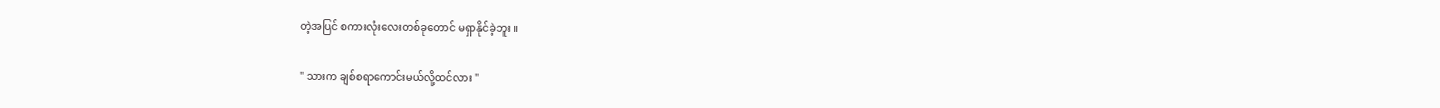တဲ့အပြင် စကားလုံးလေးတစ်ခုတောင် မရှာနိုင်ခဲ့ဘူး ။

" သားက ချစ်စရာကောင်းမယ်လို့ထင်လား "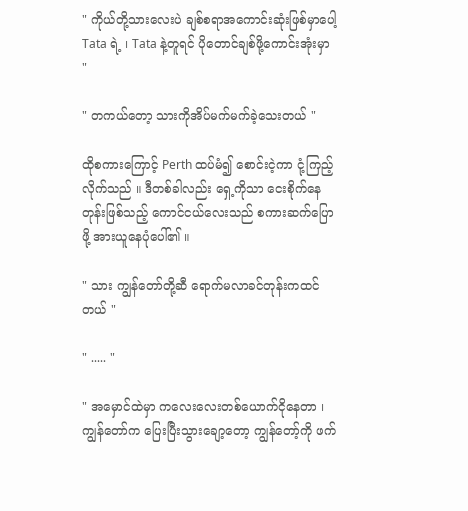" ကိုယ်တို့သားလေးပဲ ချစ်စရာအကောင်းဆုံးဖြစ်မှာပေါ့ Tata ရဲ့ ၊ Tata နဲ့တူရင် ပိုတောင်ချစ်ဖို့ကောင်းအုံးမှာ "

" တကယ်တော့ သားကိုအိပ်မက်မက်ခဲ့သေးတယ် "

ထိုစကားကြောင့် Perth ထပ်မံ၍ စောင်းငဲ့ကာ ငုံ့ကြည့်လိုက်သည် ။ ဒီတစ်ခါလည်း ရှေ့ကိုသာ ငေးစိုက်နေတုန်းဖြစ်သည့် ကောင်ငယ်လေးသည် စကားဆက်ပြောဖို့ အားယူနေပုံပေါ်၏ ။

" သား ကျွန်တော်တို့ဆီ ရောက်မလာခင်တုန်းကထင်တယ် "

" ..... "

" အမှောင်ထဲမှာ ကလေးလေးတစ်ယောက်ငိုနေတာ ၊ ကျွန်တော်က ပြေးပြီးသွားချော့တော့ ကျွန်တော့်ကို ဖက်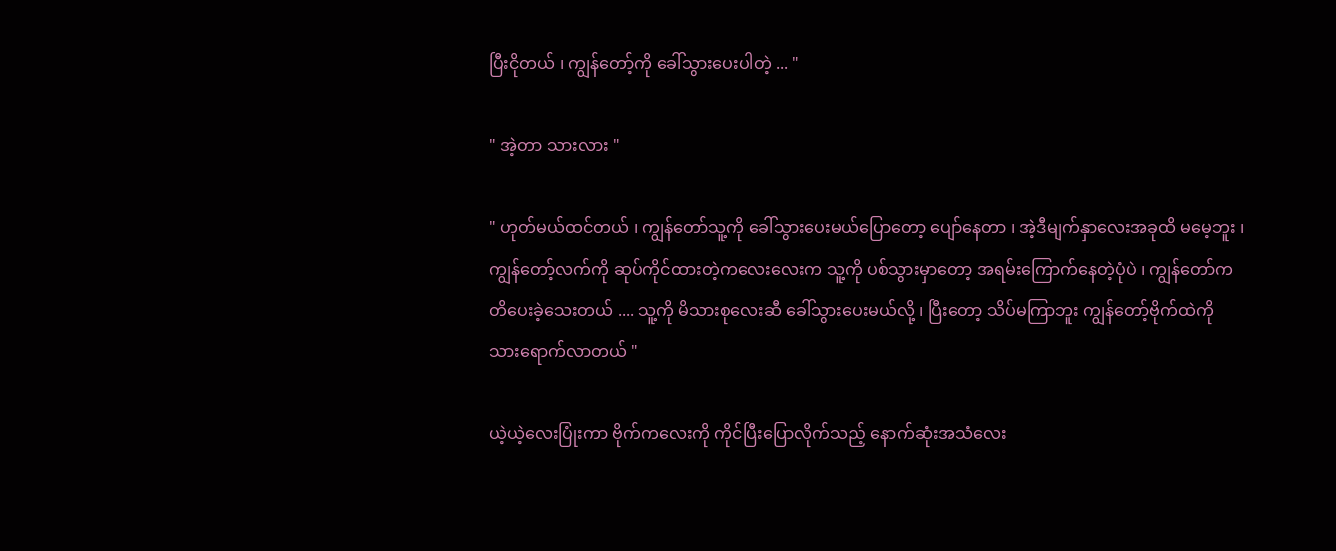ပြီးငိုတယ် ၊ ကျွန်တော့်ကို ခေါ်သွားပေးပါတဲ့ ... "

" အဲ့တာ သားလား "

" ဟုတ်မယ်ထင်တယ် ၊ ကျွန်တော်သူ့ကို ခေါ်သွားပေးမယ်ပြောတော့ ပျော်နေတာ ၊ အဲ့ဒီမျက်နှာလေးအခုထိ မမေ့ဘူး ၊ ကျွန်တော့်လက်ကို ဆုပ်ကိုင်ထားတဲ့ကလေးလေးက သူ့ကို ပစ်သွားမှာတော့ အရမ်းကြောက်နေတဲ့ပုံပဲ ၊ ကျွန်တော်ကတိပေးခဲ့သေးတယ် .... သူ့ကို မိသားစုလေးဆီ ခေါ်သွားပေးမယ်လို့ ၊ ပြီးတော့ သိပ်မကြာဘူး ကျွန်တော့်ဗိုက်ထဲကို သားရောက်လာတယ် "

ယဲ့ယဲ့လေးပြုံးကာ ဗိုက်ကလေးကို ကိုင်ပြီးပြောလိုက်သည့် နောက်ဆုံးအသံလေး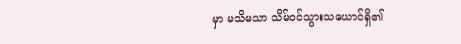မှာ မသိမသာ သိမ်ဝင်သွားသယောင်ရှိ၏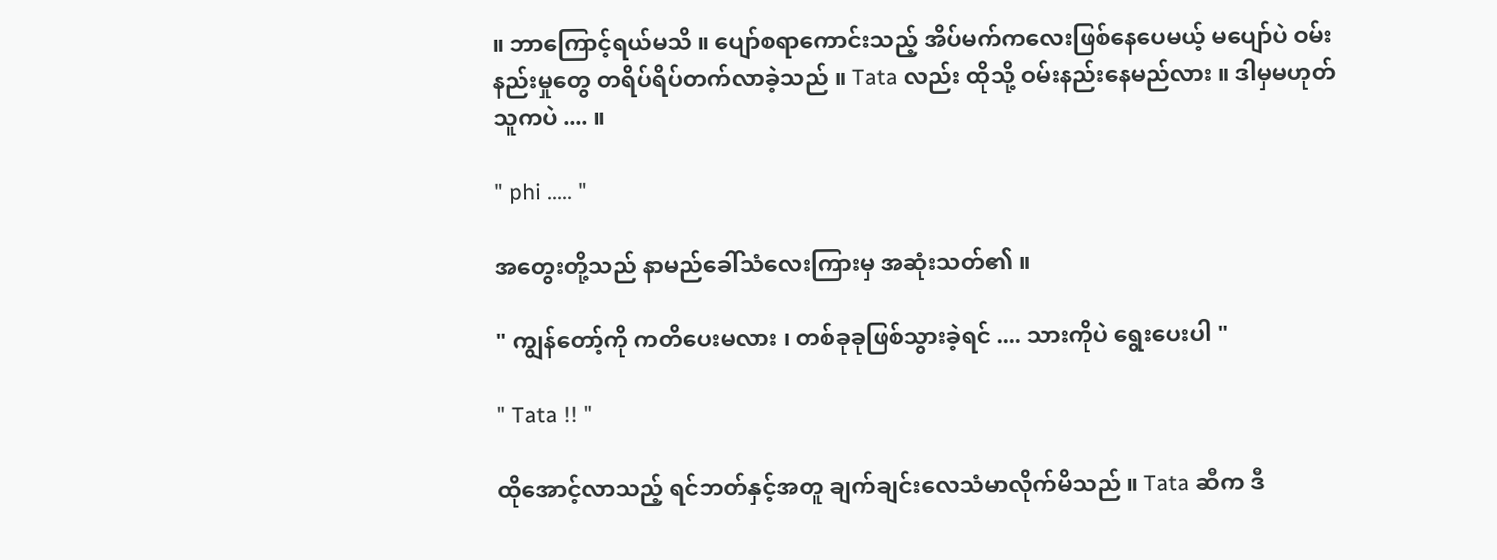။ ဘာကြောင့်ရယ်မသိ ။ ပျော်စရာကောင်းသည့် အိပ်မက်ကလေးဖြစ်နေပေမယ့် မပျော်ပဲ ဝမ်းနည်းမှုတွေ တရိပ်ရိပ်တက်လာခဲ့သည် ။ Tata လည်း ထိုသို့ ဝမ်းနည်းနေမည်လား ။ ဒါမှမဟုတ် သူကပဲ .... ။

" phi ..... "

အတွေးတို့သည် နာမည်ခေါ်သံလေးကြားမှ အဆုံးသတ်၏ ။

" ကျွန်တော့်ကို ကတိပေးမလား ၊ တစ်ခုခုဖြစ်သွားခဲ့ရင် .... သားကိုပဲ ရွေးပေးပါ "

" Tata !! "

ထိုအောင့်လာသည့် ရင်ဘတ်နှင့်အတူ ချက်ချင်းလေသံမာလိုက်မိသည် ။ Tata ဆီက ဒီ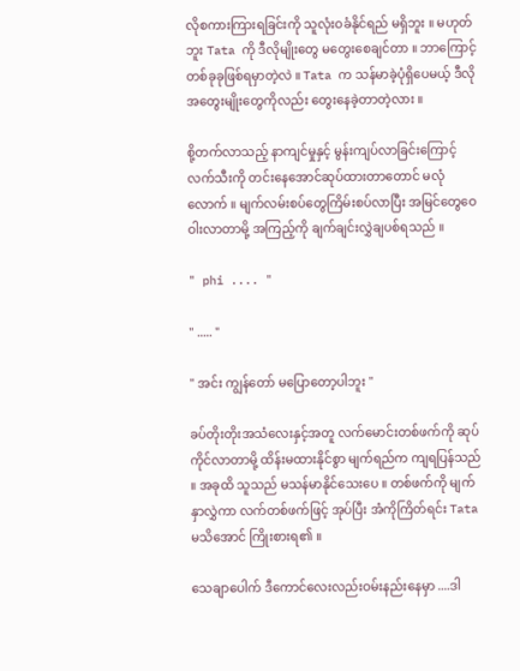လိုစကားကြားရခြင်းကို သူလုံးဝခံနိုင်ရည် မရှိဘူး ။ မဟုတ်ဘူး Tata ကို ဒီလိုမျိုးတွေ မတွေးစေချင်တာ ။ ဘာကြောင့် တစ်ခုခုဖြစ်ရမှာတဲ့လဲ ။ Tata က သန်မာခဲ့ပုံရှိပေမယ့် ဒီလိုအတွေးမျိုးတွေကိုလည်း တွေးနေခဲ့တာတဲ့လား ။

စို့တက်လာသည့် နာကျင်မှုနှင့် မွန်းကျပ်လာခြင်းကြောင့် လက်သီးကို တင်းနေအောင်ဆုပ်ထားတာတောင် မလုံလောက် ။ မျက်လမ်းစပ်တွေကြိမ်းစပ်လာပြီး အမြင်တွေဝေဝါးလာတာမို့ အကြည့်ကို ချက်ချင်းလွှဲချပစ်ရသည် ။

" phi .... "

" ..... "

" အင်း ကျွန်တော် မပြောတော့ပါဘူး "

ခပ်တိုးတိုးအသံလေးနှင့်အတူ လက်မောင်းတစ်ဖက်ကို ဆုပ်ကိုင်လာတာမို့ ထိန်းမထားနိုင်စွာ မျက်ရည်က ကျရပြန်သည် ။ အခုထိ သူသည် မသန်မာနိုင်သေးပေ ။ တစ်ဖက်ကို မျက်နှာလွှဲကာ လက်တစ်ဖက်ဖြင့် အုပ်ပြီး အံကိုကြိတ်ရင်း Tata မသိအောင် ကြိုးစားရ၏ ။

သေချာပေါက် ဒီကောင်လေးလည်းဝမ်းနည်းနေမှာ ....ဒါ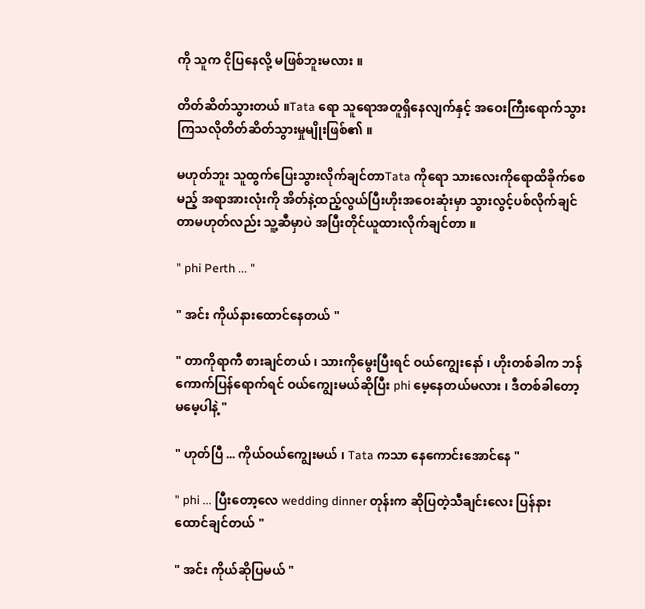ကို သူက ငိုပြနေလို့ မဖြစ်ဘူးမလား ။

တိတ်ဆိတ်သွားတယ် ။Tata ရော သူရောအတူရှိနေလျက်နှင့် အဝေးကြီးရောက်သွားကြသလိုတိတ်ဆိတ်သွားမှုမျိုးဖြစ်၏ ။

မဟုတ်ဘူး သူထွက်ပြေးသွားလိုက်ချင်တာTata ကိုရော သားလေးကိုရောထိခိုက်စေမည့် အရာအားလုံးကို အိတ်နဲ့ထည့်လွယ်ပြီးဟိုးအဝေးဆုံးမှာ သွားလွင့်ပစ်လိုက်ချင်တာမဟုတ်လည်း သူ့ဆီမှာပဲ အပြီးတိုင်ယူထားလိုက်ချင်တာ ။

" phi Perth ... "

" အင်း ကိုယ်နားထောင်နေတယ် "

" တာကိုရာကီ စားချင်တယ် ၊ သားကိုမွေးပြီးရင် ဝယ်ကျွေးနော် ၊ ဟိုးတစ်ခါက ဘန်ကောက်ပြန်ရောက်ရင် ဝယ်ကျွေးမယ်ဆိုပြီး phi မေ့နေတယ်မလား ၊ ဒီတစ်ခါတော့ မမေ့ပါနဲ့ "

" ဟုတ်ပြီ ... ကိုယ်ဝယ်ကျွေးမယ် ၊ Tata ကသာ နေကောင်းအောင်နေ "

" phi ... ပြီးတော့လေ wedding dinner တုန်းက ဆိုပြတဲ့သီချင်းလေး ပြန်နားထောင်ချင်တယ် "

" အင်း ကိုယ်ဆိုပြမယ် "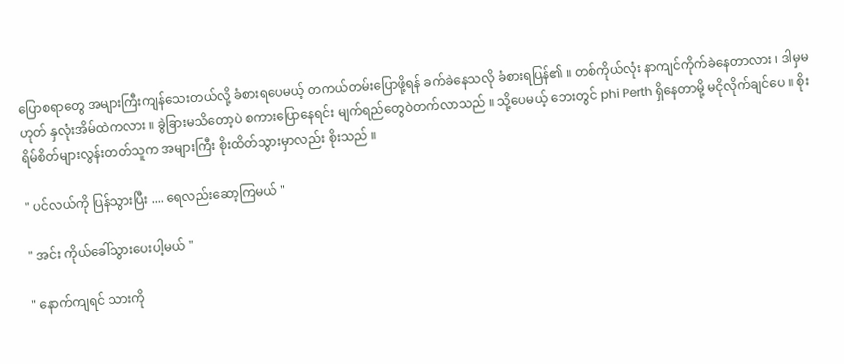ပြောစရာတွေ အများကြီးကျန်သေးတယ်လို့ ခံစားရပေမယ့် တကယ်တမ်းပြောဖို့ရန် ခက်ခဲနေသလို ခံစားရပြန်၏ ။ တစ်ကိုယ်လုံး နာကျင်ကိုက်ခဲနေတာလား ၊ ဒါမှမဟုတ် နှလုံးအိမ်ထဲကလား ။ ခွဲခြားမသိတော့ပဲ စကားပြောနေရင်း မျက်ရည်တွေဝဲတက်လာသည် ။ သို့ပေမယ့် ဘေးတွင် phi Perth ရှိနေတာမို့ မငိုလိုက်ချင်ပေ ။ စိုးရိမ်စိတ်များလွန်းတတ်သူက အများကြီး စိုးထိတ်သွားမှာလည်း စိုးသည် ။

" ပင်လယ်ကို ပြန်သွားပြီး .... ရေလည်းဆော့ကြမယ် "

" အင်း ကိုယ်ခေါ်သွားပေးပါ့မယ် "

" နောက်ကျရင် သားကို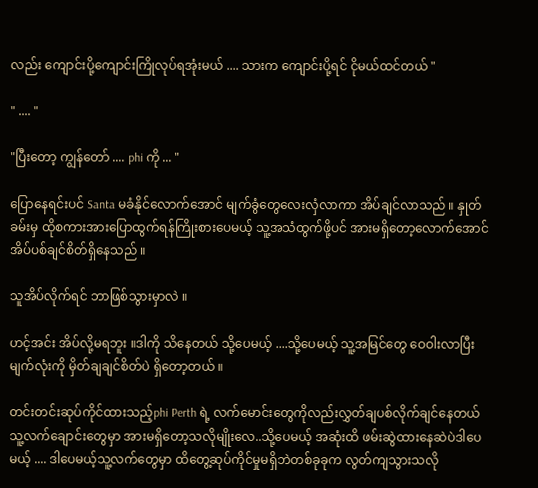လည်း ကျောင်းပို့ကျောင်းကြိုလုပ်ရအုံးမယ် .... သားက ကျောင်းပို့ရင် ငိုမယ်ထင်တယ် "

" .... "

"ပြီးတော့ ကျွန်တော် .... phi ကို ... "

ပြောနေရင်းပင် Santa မခံနိုင်လောက်အောင် မျက်ခွံတွေလေးလှံလာကာ အိပ်ချင်လာသည် ။ နှုတ်ခမ်းမှ ထိုစကားအားပြောထွက်ရန်ကြိုးစားပေမယ့် သူ့အသံထွက်ဖို့ပင် အားမရှိတော့လောက်အောင် အိပ်ပစ်ချင်စိတ်ရှိနေသည် ။

သူအိပ်လိုက်ရင် ဘာဖြစ်သွားမှာလဲ ။

ဟင့်အင်း အိပ်လို့မရဘူး ။ဒါကို သိနေတယ် သို့ပေမယ့် ....သို့ပေမယ့် သူ့အမြင်တွေ ဝေဝါးလာပြီး မျက်လုံးကို မှိတ်ချချင်စိတ်ပဲ ရှိတော့တယ် ။

တင်းတင်းဆုပ်ကိုင်ထားသည့်phi Perth ရဲ့ လက်မောင်းတွေကိုလည်းလွှတ်ချပစ်လိုက်ချင်နေတယ် သူ့လက်ချောင်းတွေမှာ အားမရှိတော့သလိုမျိုးလေ..သို့ပေမယ့် အဆုံးထိ ဖမ်းဆွဲထားနေဆဲပဲဒါပေမယ့် .... ဒါပေမယ့်သူ့လက်တွေမှာ ထိတွေ့ဆုပ်ကိုင်မှုမရှိဘဲတစ်ခုခုက လွတ်ကျသွားသလို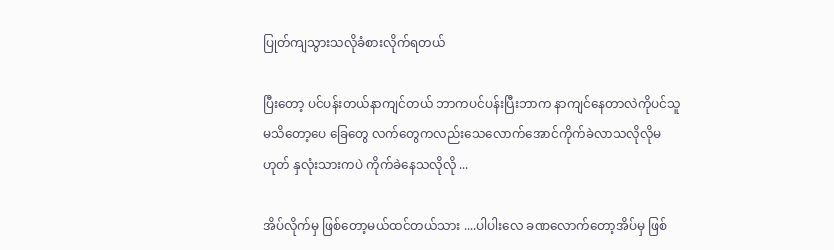ပြုတ်ကျသွားသလိုခံစားလိုက်ရတယ်

ပြီးတော့ ပင်ပန်းတယ်နာကျင်တယ် ဘာကပင်ပန်းပြီးဘာက နာကျင်နေတာလဲကိုပင်သူမသိတော့ပေ ခြေတွေ လက်တွေကလည်းသေလောက်အောင်ကိုက်ခဲလာသလိုလိုမဟုတ် နှလုံးသားကပဲ ကိုက်ခဲနေသလိုလို ...

အိပ်လိုက်မှ ဖြစ်တော့မယ်ထင်တယ်သား ....ပါပါးလေ ခဏလောက်တော့အိပ်မှ ဖြစ်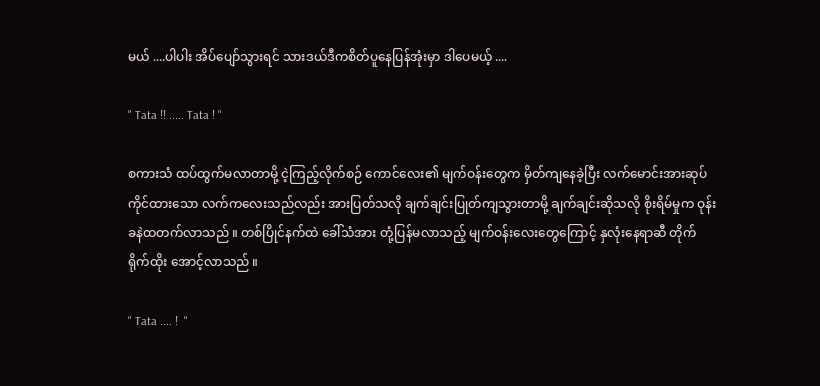မယ် ....ပါပါး အိပ်ပျော်သွားရင် သားဒယ်ဒီကစိတ်ပူနေပြန်အုံးမှာ ဒါပေမယ့် ....

" Tata !! ..... Tata ! "

စကားသံ ထပ်ထွက်မလာတာမို့ ငဲ့ကြည့်လိုက်စဉ် ကောင်လေး၏ မျက်ဝန်းတွေက မှိတ်ကျနေခဲ့ပြီး လက်မောင်းအားဆုပ်ကိုင်ထားသော လက်ကလေးသည်လည်း အားပြတ်သလို ချက်ချင်းပြုတ်ကျသွားတာမို့ ချက်ချင်းဆိုသလို စိုးရိမ်မှုက ဝုန်းခနဲထတက်လာသည် ။ တစ်ပြိုင်နက်ထဲ ခေါ်သံအား တုံ့ပြန်မလာသည့် မျက်ဝန်းလေးတွေကြောင့် နှလုံးနေရာဆီ တိုက်ရိုက်ထိုး အောင့်လာသည် ။

" Tata .... !  "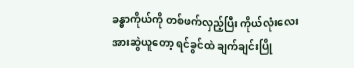ခန္ဓာကိုယ်ကို တစ်ဖက်လှည့်ပြီး ကိုယ်လုံးလေးအားဆွဲယူတော့ ရင်ခွင်ထဲ ချက်ချင်းပြို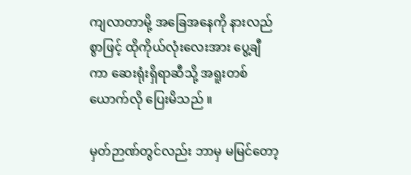ကျလာတာမို့ အခြေအနေကို နားလည်စွာဖြင့် ထိုကိုယ်လုံးလေးအား ပွေ့ချီကာ ဆေးရုံးရှိရာဆီသို့ အရူးတစ်ယောက်လို ပြေးမိသည် ။

မှတ်ဉာဏ်တွင်လည်း ဘာမှ မမြင်တော့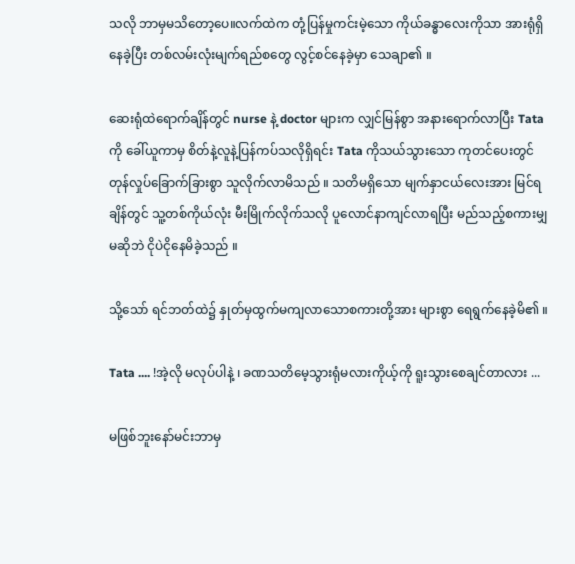သလို ဘာမှမသိတော့ပေ။လက်ထဲက တုံ့ပြန်မှုကင်းမဲ့သော ကိုယ်ခန္ဓာလေးကိုသာ အားရုံရှိနေခဲ့ပြီး တစ်လမ်းလုံးမျက်ရည်စတွေ လွင့်စင်နေခဲ့မှာ သေချာ၏ ။

ဆေးရုံထဲရောက်ချိန်တွင် nurse နဲ့ doctor များက လျှင်မြန်စွာ အနားရောက်လာပြီး Tata ကို ခေါ်ယူကာမှ စိတ်နဲ့လူနဲ့ပြန်ကပ်သလိုရှိရင်း Tata ကိုသယ်သွားသော ကုတင်ပေးတွင် တုန်လှုပ်ခြောက်ခြားစွာ သူလိုက်လာမိသည် ။ သတိမရှိသော မျက်နှာငယ်လေးအား မြင်ရချိန်တွင် သူ့တစ်ကိုယ်လုံး မီးမြိုက်လိုက်သလို ပူလောင်နာကျင်လာရပြီး မည်သည့်စကားမျှ မဆိုဘဲ ငိုပဲငိုနေမိခဲ့သည် ။

သို့သော် ရင်ဘတ်ထဲ၌ နှုတ်မှထွက်မကျလာသောစကားတို့အား များစွာ ရေရွက်နေခဲ့မိ၏ ။

Tata .... !အဲ့လို မလုပ်ပါနဲ့ ၊ ခဏသတိမေ့သွားရုံမလားကိုယ့်ကို ရူးသွားစေချင်တာလား ...

မဖြစ်ဘူးနော်မင်းဘာမှ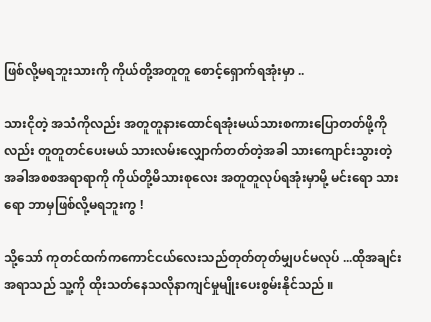ဖြစ်လို့မရဘူးသားကို ကိုယ်တို့အတူတူ စောင့်ရှောက်ရအုံးမှာ ..

သားငိုတဲ့ အသံကိုလည်း အတူတူနားထောင်ရအုံးမယ်သားစကားပြောတတ်ဖို့ကိုလည်း တူတူတင်ပေးမယ် သားလမ်းလျှောက်တတ်တဲ့အခါ သားကျောင်းသွားတဲ့အခါအစစအရာရာကို ကိုယ်တို့မိသားစုလေး အတူတူလုပ်ရအုံးမှာမို့ မင်းရော သားရော ဘာမှဖြစ်လို့မရဘူးကွ !

သို့သော် ကုတင်ထက်ကကောင်ငယ်လေးသည်တုတ်တုတ်မျှပင်မလုပ် ...ထိုအချင်းအရာသည် သူ့ကို ထိုးသတ်နေသလိုနာကျင်မှုမျိုးပေးစွမ်းနိုင်သည် ။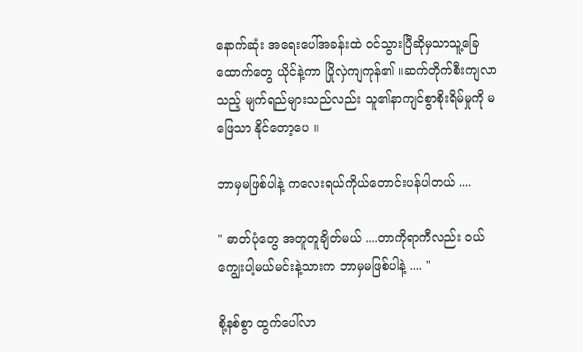နောက်ဆုံး အရေးပေါ်အခန်းထဲ ဝင်သွားပြီဆိုမှသာသူ့ခြေထောက်တွေ ယိုင်နဲ့ကာ ပြိုလှဲကျကုန်၏ ။ဆက်တိုက်စီးကျလာသည့် မျက်ရည်များသည်လည်း သူ၏နာကျင်စွာစိုးရိမ်မှုကို မဖြေသာ နိုင်တော့ပေ ။

ဘာမှမဖြစ်ပါနဲ့ ကလေးရယ်ကိုယ်တောင်းပန်ပါတယ် ....

" ဓာတ်ပုံတွေ အတူတူချိတ်မယ် ....တာကိုရာကီလည်း ဝယ်ကျွေးပါ့မယ်မင်းနဲ့သားက ဘာမှမဖြစ်ပါနဲ့ .... "

စို့နစ်စွာ ထွက်ပေါ်လာ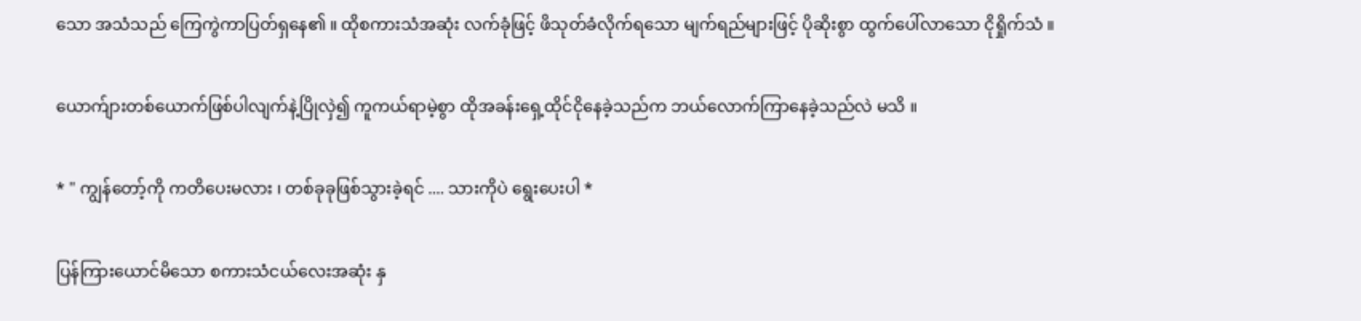သော အသံသည် ကြေကွဲကာပြတ်ရှနေ၏ ။ ထိုစကားသံအဆုံး လက်ခုံဖြင့် ဖိသုတ်ခံလိုက်ရသော မျက်ရည်များဖြင့် ပိုဆိုးစွာ ထွက်ပေါ်လာသော ငိုရှိုက်သံ ။

ယောက်ျားတစ်ယောက်ဖြစ်ပါလျက်နဲ့ပြိုလှဲ၍ ကူကယ်ရာမဲ့စွာ ထိုအခန်းရှေ့ထိုင်ငိုနေခဲ့သည်က ဘယ်လောက်ကြာနေခဲ့သည်လဲ မသိ ။

* " ကျွန်တော့်ကို ကတိပေးမလား ၊ တစ်ခုခုဖြစ်သွားခဲ့ရင် .... သားကိုပဲ ရွေးပေးပါ *

ပြန်ကြားယောင်မိသော စကားသံငယ်လေးအဆုံး နှ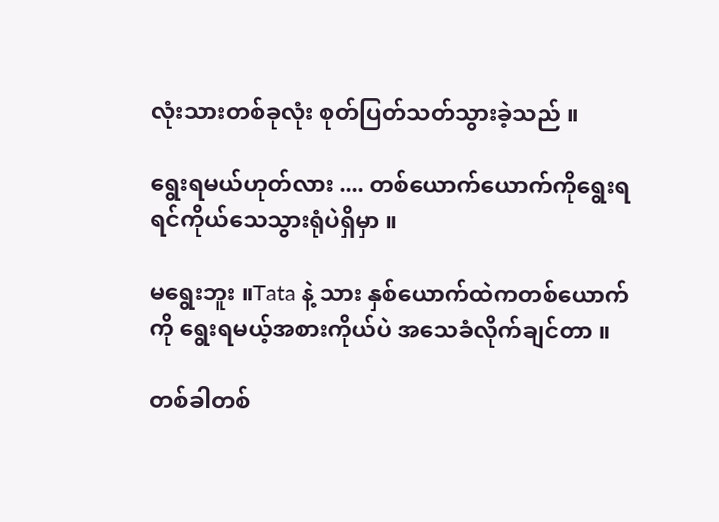လုံးသားတစ်ခုလုံး စုတ်ပြတ်သတ်သွားခဲ့သည် ။

ရွေးရမယ်ဟုတ်လား .... တစ်ယောက်ယောက်ကိုရွေးရရင်ကိုယ်သေသွားရုံပဲရှိမှာ ။

မရွေးဘူး ။Tata နဲ့ သား နှစ်ယောက်ထဲကတစ်ယောက်ကို ရွေးရမယ့်အစားကိုယ်ပဲ အသေခံလိုက်ချင်တာ ။

တစ်ခါတစ်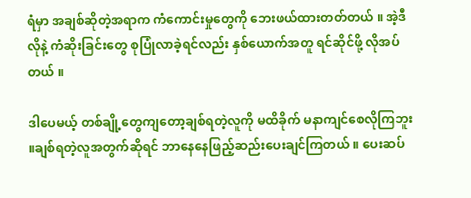ရံမှာ အချစ်ဆိုတဲ့အရာက ကံကောင်းမှုတွေကို ဘေးဖယ်ထားတတ်တယ် ။ အဲ့ဒီလိုနဲ့ ကံဆိုးခြင်းတွေ စုပြုံလာခဲ့ရင်လည်း နှစ်ယောက်အတူ ရင်ဆိုင်ဖို့ လိုအပ်တယ် ။

ဒါပေမယ့် တစ်ချို့တွေကျတော့ချစ်ရတဲ့လူကို မထိခိုက် မနာကျင်စေလိုကြဘူး ။ချစ်ရတဲ့လူအတွက်ဆိုရင် ဘာနေနေဖြည့်ဆည်းပေးချင်ကြတယ် ။ ပေးဆပ်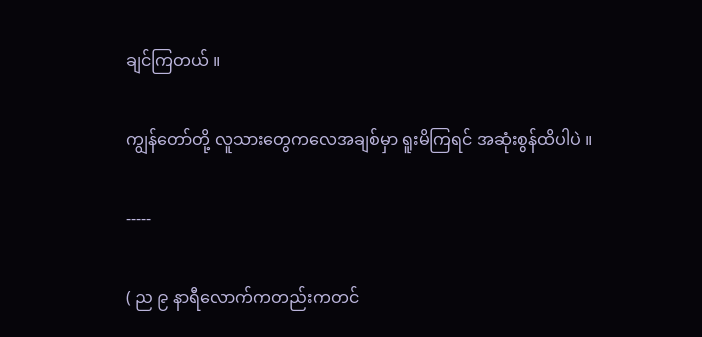ချင်ကြတယ် ။

ကျွန်တော်တို့ လူသားတွေကလေအချစ်မှာ ရူးမိကြရင် အဆုံးစွန်ထိပါပဲ ။

-----

( ည ၉ နာရီလောက်ကတည်းကတင်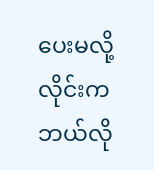ပေးမလို့လိုင်းက ဘယ်လို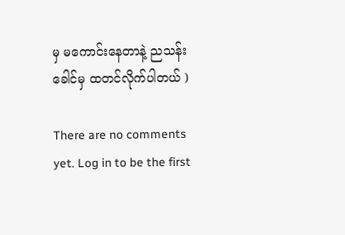မှ မကောင်းနေတာနဲ့ ညသန်းခေါင်မှ ထတင်လိုက်ပါတယ် )

There are no comments yet. Log in to be the first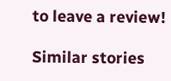to leave a review!

Similar stories